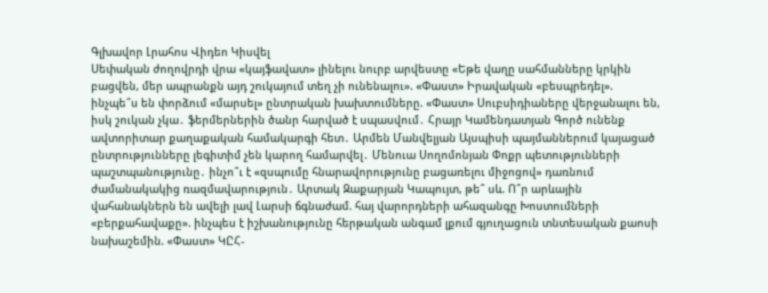Գլխավոր Լրահոս Վիդեո Կիսվել
Սեփական ժողովրդի վրա «կայֆավատ» լինելու նուրբ արվեստը «Եթե վաղը սահմանները կրկին բացվեն, մեր ապրանքն այդ շուկայում տեղ չի ունենալու». «Փաստ» Իրավական «բեսպրեդել». ինչպե՞ս են փորձում «մարսել» ընտրական խախտումները. «Փաստ» Սուբսիդիաները վերջանալու են, իսկ շուկան չկա․ ֆերմերներին ծանր հարված է սպասվում․ Հրայր Կամենդատյան Գործ ունենք ավտորիտար քաղաքական համակարգի հետ․ Արմեն Մանվելյան Այսպիսի պայմաններում կայացած ընտրությունները լեգիտիմ չեն կարող համարվել․ Մենուա Սողոմոնյան Փոքր պետությունների պաշտպանությունը․ ինչո՞ւ է «զսպումը հնարավորությունը բացառելու միջոցով» դառնում ժամանակակից ռազմավարություն․ Արտակ Զաքարյան Կապույտ, թե՞ սև. Ո՞ր արևային վահանակներն են ավելի լավ Լարսի ճգնաժամ. հայ վարորդների ահազանգը Խոստումների «բերքահավաքը». ինչպես է իշխանությունը հերթական անգամ լքում գյուղացուն տնտեսական քաոսի նախաշեմին. «Փաստ» ԿԸՀ-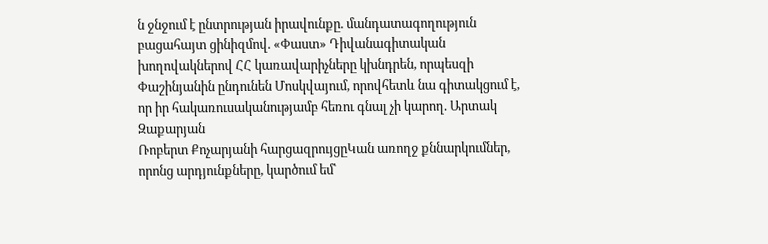ն ջնջում է ընտրության իրավունքը. մանդատագողություն բացահայտ ցինիզմով. «Փաստ» Դիվանագիտական խողովակներով ՀՀ կառավարիչները կխնդրեն, որպեսզի Փաշինյանին ընդունեն Մոսկվայում, որովհետև նա գիտակցում է, որ իր հակառուսականությամբ հեռու գնալ չի կարող. Արտակ Զաքարյան
Ռոբերտ Քոչարյանի հարցազրույցըԿան առողջ քննարկումներ, որոնց արդյունքները, կարծում եմ՝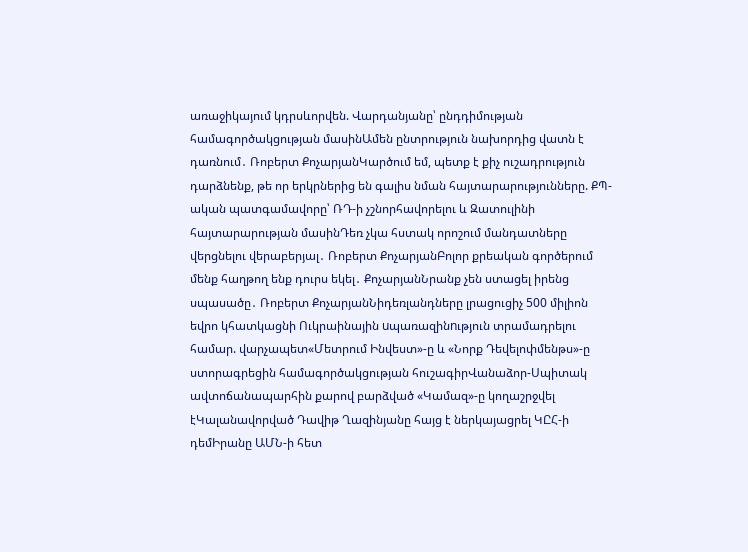առաջիկայում կդրսևորվեն. Վարդանյանը՝ ընդդիմության համագործակցության մասինԱմեն ընտրություն նախորդից վատն է դառնում․ Ռոբերտ ՔոչարյանԿարծում եմ, պետք է քիչ ուշադրություն դարձնենք, թե որ երկրներից են գալիս նման հայտարարությունները. ՔՊ-ական պատգամավորը՝ ՌԴ-ի չշնորհավորելու և Զատուլինի հայտարարության մասինԴեռ չկա հստակ որոշում մանդատները վերցնելու վերաբերյալ․ Ռոբերտ ՔոչարյանԲոլոր քրեական գործերում մենք հաղթող ենք դուրս եկել․ ՔոչարյանՆրանք չեն ստացել իրենց սպասածը․ Ռոբերտ ՔոչարյանՆիդեռլանդները լրացուցիչ 500 միլիոն եվրո կհատկացնի Ուկրաինային uպառազինnւթյուն տրամադրելու համար. վարչապետ«Մետրում Ինվեստ»-ը և «Նորք Դեվելոփմենթս»-ը ստորագրեցին համագործակցության հուշագիրՎանաձոր-Սպիտակ ավտոճանապարհին քարով բարձված «Կամազ»-ը կողաշրջվել էԿալանավորված Դավիթ Ղազինյանը հայց է ներկայացրել ԿԸՀ-ի դեմԻրանը ԱՄՆ-ի հետ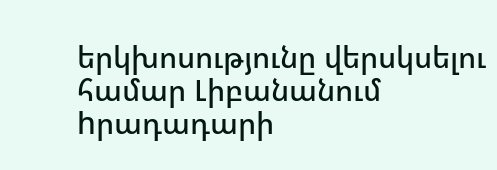երկխոսությունը վերսկսելու համար Լիբանանում hրադադարի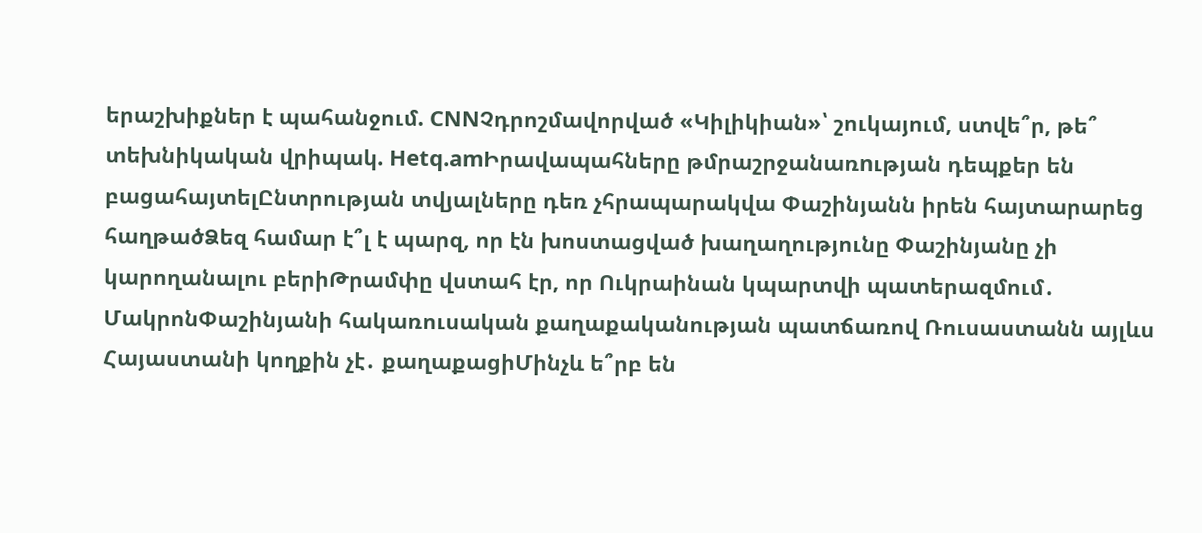երաշխիքներ է պահանջում. CNNՉդրոշմավորված «Կիլիկիան»՝ շուկայում, ստվե՞ր, թե՞ տեխնիկական վրիպակ. Hetq.amԻրավապահները թմրաշրջանառnւթյան դեպքեր են բացահայտելԸնտրության տվյալները դեռ չհրապարակվա Փաշինյանն իրեն հայտարարեց հաղթածՁեզ համար է՞լ է պարզ, որ էն խոստացված խաղաղությունը Փաշինյանը չի կարողանալու բերիԹրամփը վստահ էր, որ Ուկրաինան կպարտվի պատերազմում․ ՄակրոնՓաշինյանի հակառուսական քաղաքականության պատճառով Ռուսաստանն այլևս Հայաստանի կողքին չէ․ քաղաքացիՄինչև ե՞րբ են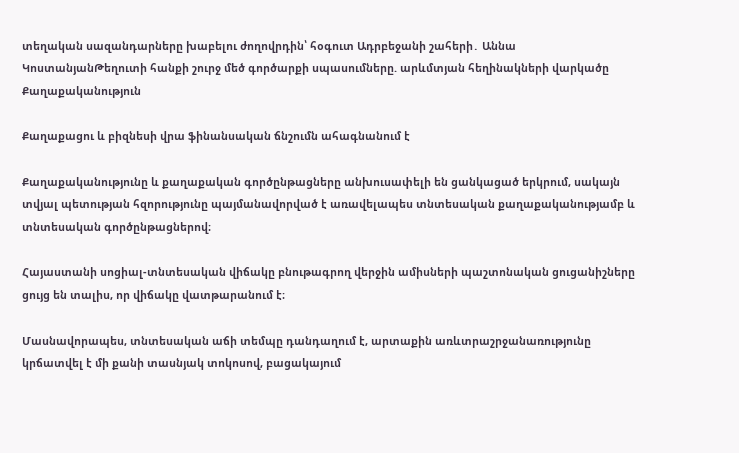տեղական սազանդարները խաբելու ժողովրդին՝ հօգուտ Ադրբեջանի շահերի․ Աննա ԿոստանյանԹեղուտի հանքի շուրջ մեծ գործարքի սպասումները. արևմտյան հեղինակների վարկածը
Քաղաքականություն

Քաղաքացու և բիզնեսի վրա ֆինանսական ճնշումն ահագնանում է

Քաղաքականությունը և քաղաքական գործընթացները անխուսափելի են ցանկացած երկրում, սակայն տվյալ պետության հզորությունը պայմանավորված է առավելապես տնտեսական քաղաքականությամբ և տնտեսական գործընթացներով։

Հայաստանի սոցիալ-տնտեսական վիճակը բնութագրող վերջին ամիսների պաշտոնական ցուցանիշները ցույց են տալիս, որ վիճակը վատթարանում է։

Մասնավորապես, տնտեսական աճի տեմպը դանդաղում է, արտաքին առևտրաշրջանառությունը կրճատվել է մի քանի տասնյակ տոկոսով, բացակայում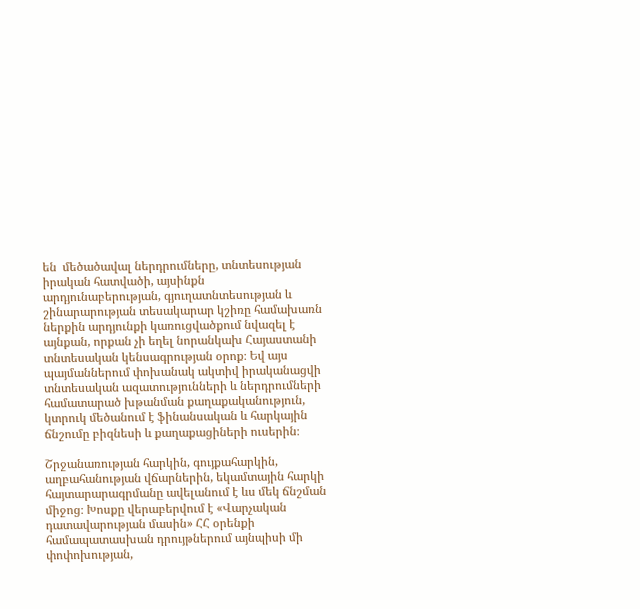են  մեծածավալ ներդրումները, տնտեսության իրական հատվածի, այսինքն արդյունաբերության, գյուղատնտեսության և շինարարության տեսակարար կշիռը համախառն ներքին արդյունքի կառուցվածքում նվազել է այնքան, որքան չի եղել նորանկախ Հայաստանի տնտեսական կենսագրության օրոք։ Եվ այս պայմաններում փոխանակ ակտիվ իրականացվի տնտեսական ազատությունների և ներդրումների համատարած խթանման քաղաքականություն, կտրուկ մեծանում է ֆինանսական և հարկային ճնշումը բիզնեսի և քաղաքացիների ուսերին։

Շրջանառության հարկին, գույքահարկին, աղբահանության վճարներին, եկամտային հարկի հայտարարագրմանը ավելանում է ևս մեկ ճնշման միջոց։ Խոսքը վերաբերվում է «Վարչական դատավարության մասին» ՀՀ օրենքի համապատասխան դրույթներում այնպիսի մի փոփոխության,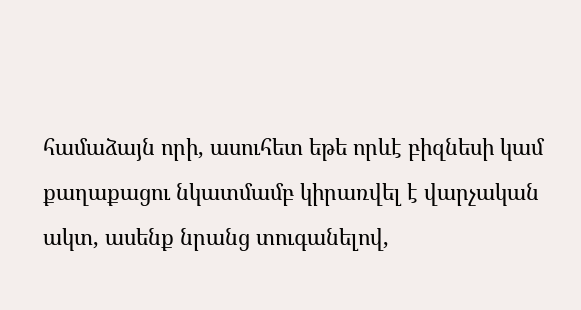համաձայն որի, ասուհետ եթե որևէ բիզնեսի կամ քաղաքացու նկատմամբ կիրառվել է վարչական ակտ, ասենք նրանց տուգանելով,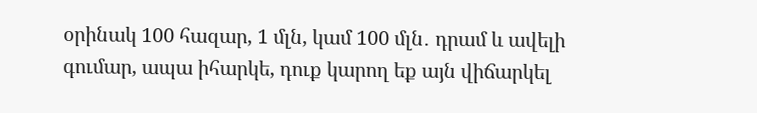օրինակ 100 հազար, 1 մլն, կամ 100 մլն․ դրամ և ավելի գումար, ապա իհարկե, դուք կարող եք այն վիճարկել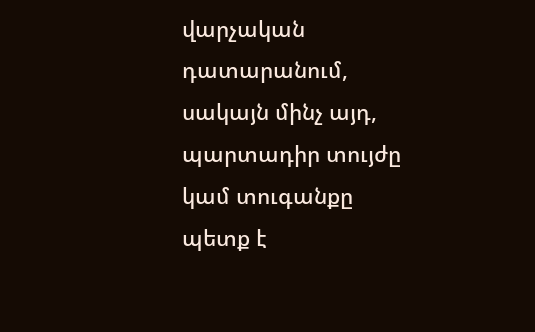վարչական դատարանում, սակայն մինչ այդ, պարտադիր տույժը կամ տուգանքը պետք է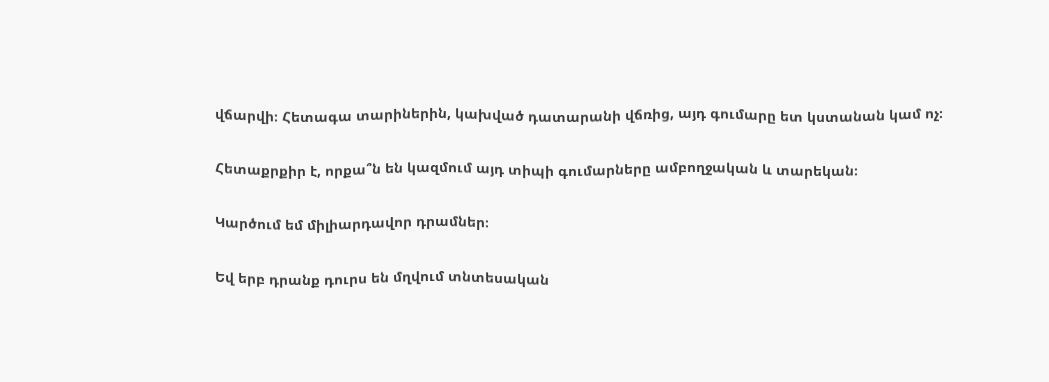վճարվի։ Հետագա տարիներին, կախված դատարանի վճռից, այդ գումարը ետ կստանան կամ ոչ։

Հետաքրքիր է, որքա՞ն են կազմում այդ տիպի գումարները ամբողջական և տարեկան։

Կարծում եմ միլիարդավոր դրամներ։

Եվ երբ դրանք դուրս են մղվում տնտեսական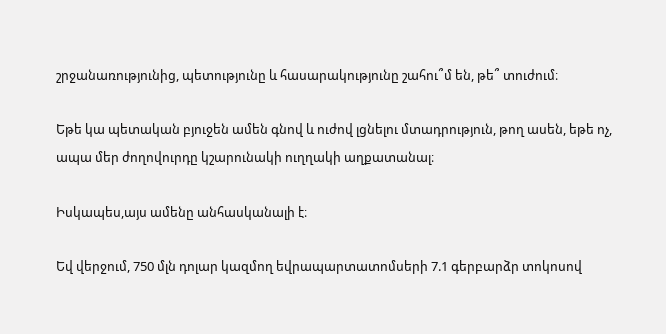շրջանառությունից, պետությունը և հասարակությունը շահու՞մ են, թե՞ տուժում։

Եթե կա պետական բյուջեն ամեն գնով և ուժով լցնելու մտադրություն, թող ասեն, եթե ոչ, ապա մեր ժողովուրդը կշարունակի ուղղակի աղքատանալ։

Իսկապես,այս ամենը անհասկանալի է։

Եվ վերջում, 750 մլն դոլար կազմող եվրապարտատոմսերի 7.1 գերբարձր տոկոսով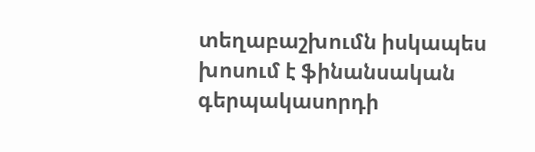տեղաբաշխումն իսկապես խոսում է ֆինանսական գերպակասորդի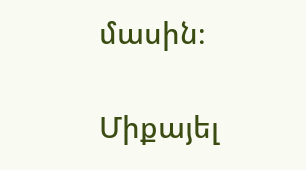մասին։

Միքայել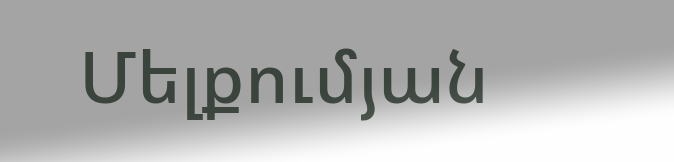Մելքումյան